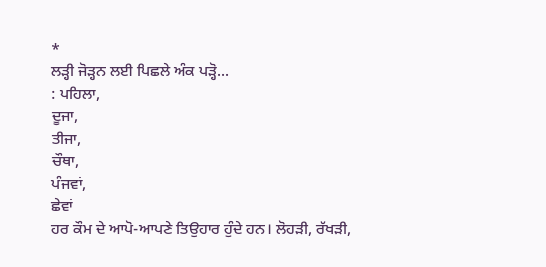*
ਲੜ੍ਹੀ ਜੋੜ੍ਹਨ ਲਈ ਪਿਛਲੇ ਅੰਕ ਪੜ੍ਹੋ...
: ਪਹਿਲਾ,
ਦੂਜਾ,
ਤੀਜਾ,
ਚੌਥਾ,
ਪੰਜਵਾਂ,
ਛੇਵਾਂ
ਹਰ ਕੌਮ ਦੇ ਆਪੋ-ਆਪਣੇ ਤਿਉਹਾਰ ਹੁੰਦੇ ਹਨ। ਲੋਹੜੀ, ਰੱਖੜੀ,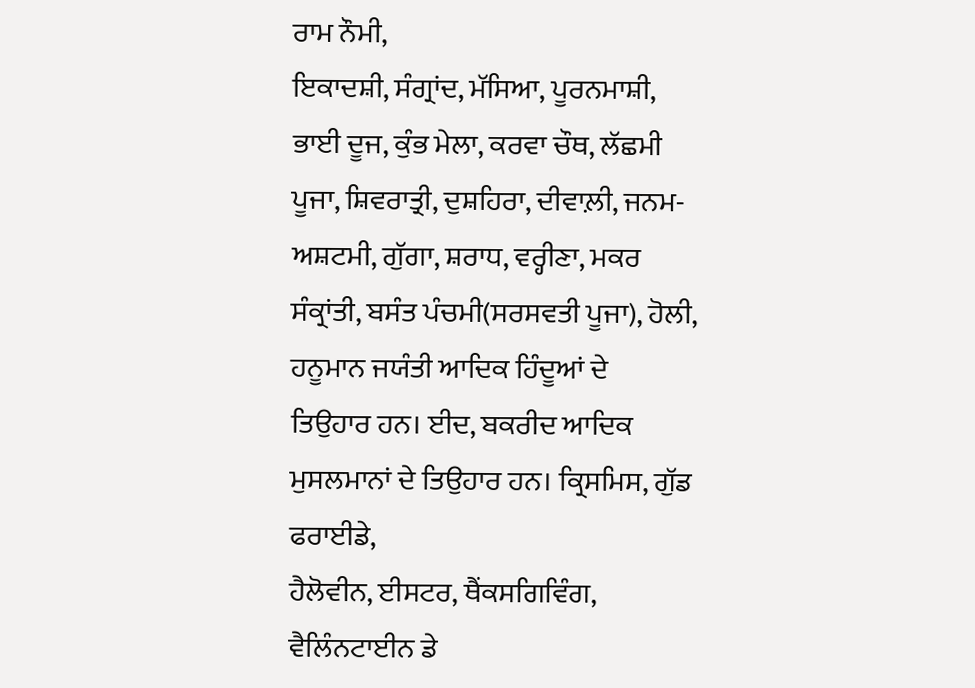ਰਾਮ ਨੌਮੀ,
ਇਕਾਦਸ਼ੀ, ਸੰਗ੍ਰਾਂਦ, ਮੱਸਿਆ, ਪੂਰਨਮਾਸ਼ੀ, ਭਾਈ ਦੂਜ, ਕੁੰਭ ਮੇਲਾ, ਕਰਵਾ ਚੌਥ, ਲੱਛਮੀ
ਪੂਜਾ, ਸ਼ਿਵਰਾਤ੍ਰੀ, ਦੁਸ਼ਹਿਰਾ, ਦੀਵਾਲ਼ੀ, ਜਨਮ-ਅਸ਼ਟਮੀ, ਗੁੱਗਾ, ਸ਼ਰਾਧ, ਵਰ੍ਹੀਣਾ, ਮਕਰ
ਸੰਕ੍ਰਾਂਤੀ, ਬਸੰਤ ਪੰਚਮੀ(ਸਰਸਵਤੀ ਪੂਜਾ), ਹੋਲੀ, ਹਨੂਮਾਨ ਜਯੰਤੀ ਆਦਿਕ ਹਿੰਦੂਆਂ ਦੇ
ਤਿਉਹਾਰ ਹਨ। ਈਦ, ਬਕਰੀਦ ਆਦਿਕ ਮੁਸਲਮਾਨਾਂ ਦੇ ਤਿਉਹਾਰ ਹਨ। ਕ੍ਰਿਸਮਿਸ, ਗੁੱਡ ਫਰਾਈਡੇ,
ਹੈਲੋਵੀਨ, ਈਸਟਰ, ਥੈਂਕਸਗਿਵਿੰਗ, ਵੈਲਿੰਨਟਾਈਨ ਡੇ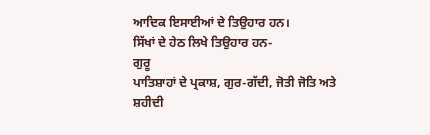ਆਦਿਕ ਇਸਾਈਆਂ ਦੇ ਤਿਉਹਾਰ ਹਨ।
ਸਿੱਖਾਂ ਦੇ ਹੇਠ ਲਿਖੇ ਤਿਉਹਾਰ ਹਨ-
ਗੁਰੂ
ਪਾਤਿਸ਼ਾਹਾਂ ਦੇ ਪ੍ਰਕਾਸ਼, ਗੁਰ-ਗੱਦੀ, ਜੋਤੀ ਜੋਤਿ ਅਤੇ ਸ਼ਹੀਦੀ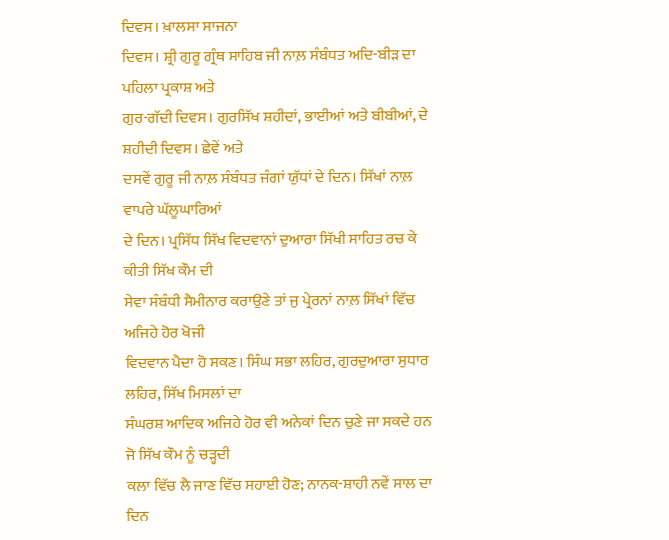ਦਿਵਸ। ਖ਼ਾਲਸਾ ਸਾਜਨਾ
ਦਿਵਸ। ਸ਼੍ਰੀ ਗੁਰੂ ਗ੍ਰੰਥ ਸਾਹਿਬ ਜੀ ਨਾਲ਼ ਸੰਬੰਧਤ ਅਦਿ-ਬੀੜ ਦਾ ਪਹਿਲਾ ਪ੍ਰਕਾਸ਼ ਅਤੇ
ਗੁਰ-ਗੱਦੀ ਦਿਵਸ। ਗੁਰਸਿੱਖ ਸ਼ਹੀਦਾਂ, ਭਾਈਆਂ ਅਤੇ ਬੀਬੀਆਂ, ਦੇ ਸ਼ਹੀਦੀ ਦਿਵਸ। ਛੇਵੇਂ ਅਤੇ
ਦਸਵੇਂ ਗੁਰੂ ਜੀ ਨਾਲ਼ ਸੰਬੰਧਤ ਜੰਗਾਂ ਯੁੱਧਾਂ ਦੇ ਦਿਨ। ਸਿੱਖਾਂ ਨਾਲ਼ ਵਾਪਰੇ ਘੱਲੂਘਾਰਿਆਂ
ਦੇ ਦਿਨ। ਪ੍ਰਸਿੱਧ ਸਿੱਖ ਵਿਦਵਾਨਾਂ ਦੁਆਰਾ ਸਿੱਖੀ ਸਾਹਿਤ ਰਚ ਕੇ ਕੀਤੀ ਸਿੱਖ ਕੌਮ ਦੀ
ਸੇਵਾ ਸੰਬੰਧੀ ਸੈਮੀਨਾਰ ਕਰਾਉਣੇ ਤਾਂ ਜੁ ਪ੍ਰੇਰਨਾਂ ਨਾਲ਼ ਸਿੱਖਾਂ ਵਿੱਚ ਅਜਿਹੇ ਹੋਰ ਖੋਜੀ
ਵਿਦਵਾਨ ਪੈਦਾ ਹੋ ਸਕਣ। ਸਿੰਘ ਸਭਾ ਲਹਿਰ, ਗੁਰਦੁਆਰਾ ਸੁਧਾਰ ਲਹਿਰ, ਸਿੱਖ ਮਿਸਲਾਂ ਦਾ
ਸੰਘਰਸ਼ ਆਦਿਕ ਅਜਿਹੇ ਹੋਰ ਵੀ ਅਨੇਕਾਂ ਦਿਨ ਚੁਣੇ ਜਾ ਸਕਦੇ ਹਨ ਜੋ ਸਿੱਖ ਕੌਮ ਨੂੰ ਚੜ੍ਹਦੀ
ਕਲਾ ਵਿੱਚ ਲੈ ਜਾਣ ਵਿੱਚ ਸਹਾਈ ਹੋਣ; ਨਾਨਕ-ਸ਼ਾਹੀ ਨਵੇਂ ਸਾਲ ਦਾ ਦਿਨ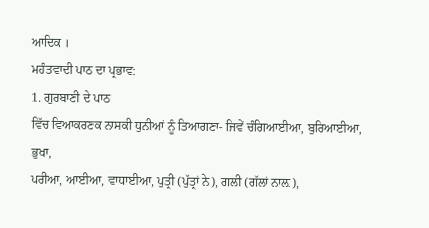ਆਦਿਕ ।
ਮਹੰਤਵਾਦੀ ਪਾਠ ਦਾ ਪ੍ਰਭਾਵ:
1. ਗੁਰਬਾਣੀ ਦੇ ਪਾਠ
ਵਿੱਚ ਵਿਆਕਰਣਕ ਨਾਸਕੀ ਧੁਨੀਆਂ ਨੂੰ ਤਿਆਗਣਾ- ਜਿਵੇਂ ਚੰਗਿਆਈਆ, ਬੁਰਿਆਈਆ, ਭੁਖਾ,
ਪਰੀਆ, ਆਈਆ, ਵਾਧਾਈਆ, ਪੁਤ੍ਰੀ (ਪੁੱਤ੍ਰਾਂ ਨੇ), ਗਲੀ (ਗੱਲਾਂ ਨਾਲ਼),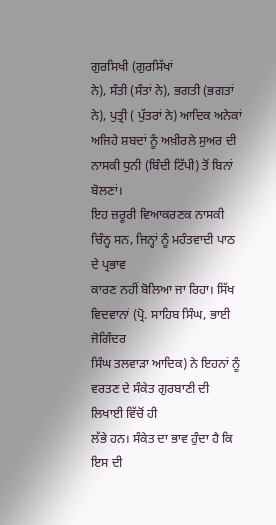ਗੁਰਸਿਖੀ (ਗੁਰਸਿੱਖਾਂ
ਨੇ), ਸੰਤੀ (ਸੰਤਾਂ ਨੇ), ਭਗਤੀ (ਭਗਤਾਂ ਨੇ), ਪੁਤ੍ਰੀ ( ਪੁੱਤਰਾਂ ਨੇ) ਆਦਿਕ ਅਨੇਕਾਂ
ਅਜਿਹੇ ਸ਼ਬਦਾਂ ਨੂੰ ਅਖ਼ੀਰਲੇ ਸੁਅਰ ਦੀ ਨਾਸਕੀ ਧੁਨੀ (ਬਿੰਦੀ ਟਿੱਪੀ) ਤੋਂ ਬਿਨਾਂ ਬੋਲਣਾਂ।
ਇਹ ਜ਼ਰੂਰੀ ਵਿਆਕਰਣਕ ਨਾਸਕੀ ਚਿੰਨ੍ਹ ਸਨ, ਜਿਨ੍ਹਾਂ ਨੂੰ ਮਹੰਤਵਾਦੀ ਪਾਠ ਦੇ ਪ੍ਰਭਾਵ
ਕਾਰਣ ਨਹੀਂ ਬੋਲਿਆ ਜਾ ਰਿਹਾ। ਸਿੱਖ ਵਿਦਵਾਨਾਂ (ਪ੍ਰੋ. ਸਾਹਿਬ ਸਿੰਘ, ਭਾਈ ਜੋਗਿੰਦਰ
ਸਿੰਘ ਤਲਵਾੜਾ ਆਦਿਕ) ਨੇ ਇਹਨਾਂ ਨੂੰ ਵਰਤਣ ਦੇ ਸੰਕੇਤ ਗੁਰਬਾਣੀ ਦੀ ਲਿਖਾਈ ਵਿੱਚੋਂ ਹੀ
ਲੱਭੇ ਹਨ। ਸੰਕੇਤ ਦਾ ਭਾਵ ਹੁੰਦਾ ਹੈ ਕਿ ਇਸ ਦੀ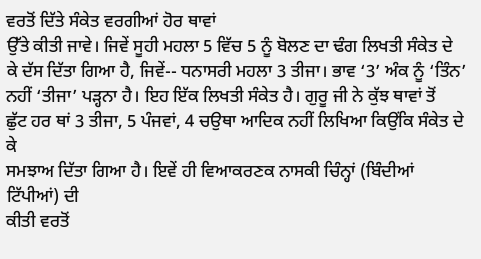ਵਰਤੋਂ ਦਿੱਤੇ ਸੰਕੇਤ ਵਰਗੀਆਂ ਹੋਰ ਥਾਵਾਂ
ਉੱਤੇ ਕੀਤੀ ਜਾਵੇ। ਜਿਵੇਂ ਸੂਹੀ ਮਹਲਾ 5 ਵਿੱਚ 5 ਨੂੰ ਬੋਲਣ ਦਾ ਢੰਗ ਲਿਖਤੀ ਸੰਕੇਤ ਦੇ
ਕੇ ਦੱਸ ਦਿੱਤਾ ਗਿਆ ਹੈ, ਜਿਵੇਂ-- ਧਨਾਸਰੀ ਮਹਲਾ 3 ਤੀਜਾ। ਭਾਵ ‘3’ ਅੰਕ ਨੂੰ ‘ਤਿੰਨ’
ਨਹੀਂ ‘ਤੀਜਾ’ ਪੜ੍ਹਨਾ ਹੈ। ਇਹ ਇੱਕ ਲਿਖਤੀ ਸੰਕੇਤ ਹੈ। ਗੁਰੂ ਜੀ ਨੇ ਕੁੱਝ ਥਾਵਾਂ ਤੋਂ
ਛੁੱਟ ਹਰ ਥਾਂ 3 ਤੀਜਾ, 5 ਪੰਜਵਾਂ, 4 ਚਉਥਾ ਆਦਿਕ ਨਹੀਂ ਲਿਖਿਆ ਕਿਉਂਕਿ ਸੰਕੇਤ ਦੇ ਕੇ
ਸਮਝਾਅ ਦਿੱਤਾ ਗਿਆ ਹੈ। ਇਵੇਂ ਹੀ ਵਿਆਕਰਣਕ ਨਾਸਕੀ ਚਿੰਨ੍ਹਾਂ (ਬਿੰਦੀਆਂ ਟਿੱਪੀਆਂ) ਦੀ
ਕੀਤੀ ਵਰਤੋਂ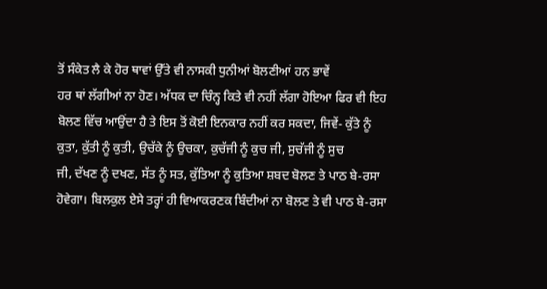ਤੋਂ ਸੰਕੇਤ ਲੈ ਕੇ ਹੋਰ ਥਾਵਾਂ ਉੱਤੇ ਵੀ ਨਾਸਕੀ ਧੁਨੀਆਂ ਬੋਲਣੀਆਂ ਹਨ ਭਾਵੇਂ
ਹਰ ਥਾਂ ਲੱਗੀਆਂ ਨਾ ਹੋਣ। ਅੱਧਕ ਦਾ ਚਿੰਨ੍ਹ ਕਿਤੇ ਵੀ ਨਹੀਂ ਲੱਗਾ ਹੋਇਆ ਫਿਰ ਵੀ ਇਹ
ਬੋਲਣ ਵਿੱਚ ਆਉਂਦਾ ਹੈ ਤੇ ਇਸ ਤੋਂ ਕੋਈ ਇਨਕਾਰ ਨਹੀਂ ਕਰ ਸਕਦਾ, ਜਿਵੇਂ- ਕੁੱਤੇ ਨੂੰ
ਕੁਤਾ, ਕੁੱਤੀ ਨੂੰ ਕੁਤੀ, ਉਚੱਕੇ ਨੂੰ ਉਚਕਾ, ਕੁਚੱਜੀ ਨੂੰ ਕੁਚ ਜੀ, ਸੁਚੱਜੀ ਨੂੰ ਸੁਚ
ਜੀ, ਦੱਖਣ ਨੂੰ ਦਖਣ, ਸੱਤ ਨੂੰ ਸਤ, ਕੁੱਤਿਆ ਨੂੰ ਕੁਤਿਆ ਸ਼ਬਦ ਬੋਲਣ ਤੇ ਪਾਠ ਬੇ-ਰਸਾ
ਹੋਵੇਗਾ। ਬਿਲਕੁਲ ਏਸੇ ਤਰ੍ਹਾਂ ਹੀ ਵਿਆਕਰਣਕ ਬਿੰਦੀਆਂ ਨਾ ਬੋਲਣ ਤੇ ਵੀ ਪਾਠ ਬੇ-ਰਸਾ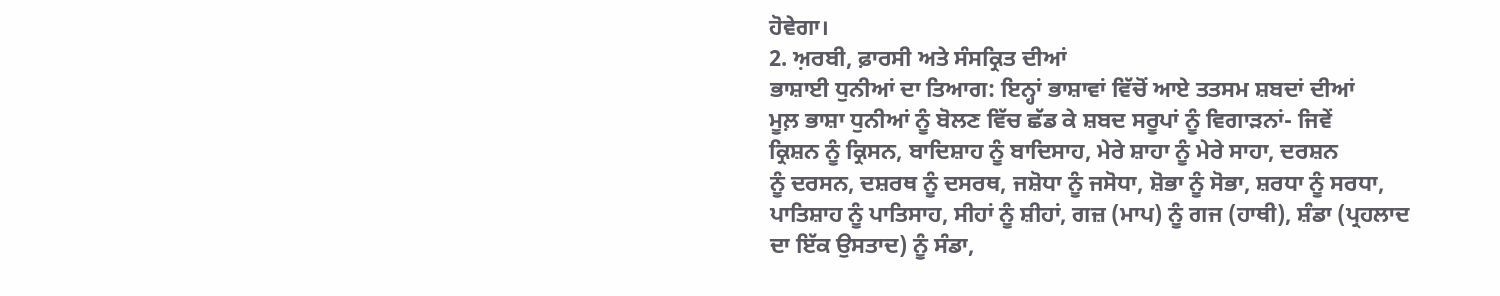ਹੋਵੇਗਾ।
2. ਅ਼ਰਬੀ, ਫ਼ਾਰਸੀ ਅਤੇ ਸੰਸਕ੍ਰਿਤ ਦੀਆਂ
ਭਾਸ਼ਾਈ ਧੁਨੀਆਂ ਦਾ ਤਿਆਗ: ਇਨ੍ਹਾਂ ਭਾਸ਼ਾਵਾਂ ਵਿੱਚੋਂ ਆਏ ਤਤਸਮ ਸ਼ਬਦਾਂ ਦੀਆਂ
ਮੂਲ਼ ਭਾਸ਼ਾ ਧੁਨੀਆਂ ਨੂੰ ਬੋਲਣ ਵਿੱਚ ਛੱਡ ਕੇ ਸ਼ਬਦ ਸਰੂਪਾਂ ਨੂੰ ਵਿਗਾੜਨਾਂ- ਜਿਵੇਂ
ਕ੍ਰਿਸ਼ਨ ਨੂੰ ਕ੍ਰਿਸਨ, ਬਾਦਿਸ਼ਾਹ ਨੂੰ ਬਾਦਿਸਾਹ, ਮੇਰੇ ਸ਼ਾਹਾ ਨੂੰ ਮੇਰੇ ਸਾਹਾ, ਦਰਸ਼ਨ
ਨੂੰ ਦਰਸਨ, ਦਸ਼ਰਥ ਨੂੰ ਦਸਰਥ, ਜਸ਼ੋਧਾ ਨੂੰ ਜਸੋਧਾ, ਸ਼ੋਭਾ ਨੂੰ ਸੋਭਾ, ਸ਼ਰਧਾ ਨੂੰ ਸਰਧਾ,
ਪਾਤਿਸ਼ਾਹ ਨੂੰ ਪਾਤਿਸਾਹ, ਸੀਹਾਂ ਨੂੰ ਸ਼ੀਹਾਂ, ਗਜ਼ (ਮਾਪ) ਨੂੰ ਗਜ (ਹਾਥੀ), ਸ਼ੰਡਾ (ਪ੍ਰਹਲਾਦ
ਦਾ ਇੱਕ ਉਸਤਾਦ) ਨੂੰ ਸੰਡਾ,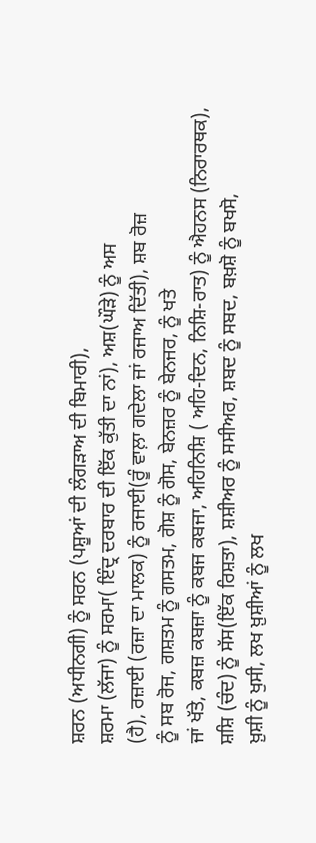ਸ਼ਰਨ (ਅਧੀਨਗੀ) ਨੂੰ ਸਰਨ (ਪਸ਼ੂਆਂ ਦੀ ਲੰਗੜਾਅ ਦੀ ਬਿਮਾਰੀ),
ਸ਼ਰਮਾ (ਲੱਜਾ) ਨੂੰ ਸਰਮਾ( ਇੰਦ੍ਰ ਦਰਬਾਰ ਦੀ ਇੱਕ ਕੁੱਤੀ ਦਾ ਨਾਂ), ਅਸ਼(ਘੌੜੇ) ਨੂੰ ਅਸ
(ਹੈ), ਰਜ਼ਾਈ (ਰਜ਼ਾ ਦਾ ਮਾਲਕ) ਨੂੰ ਰਜਾਈ(ਰੂੰ ਵਾਲ਼ਾ ਗਦੇਲਾ ਜਾਂ ਰਜਾਅ ਦਿੱਤੀ), ਸ਼ਬ ਰੋਜ਼
ਨੂੰ ਸਬ ਰੋਜ, ਗਸ਼ਤਮ ਨੂੰ ਗਸਤਮ, ਗੋਸ਼ ਨੂੰ ਗੋਸ, ਬੇਨਜ਼ਰ ਨੂੰ ਬੇਨਜਰ, ਨੂੰ ਖਤੇ
ਜਾਂ ਖੱਤੇ, ਕਬਜ਼ ਕਬਜ਼ਾ ਨੂੰ ਕਬਜ ਕਬਜਾ, ਅਹਿਨਿਸ਼ਿ ( ਅਹਿ-ਦਿਨ, ਨਿਸ਼ਿ-ਰਾਤ) ਨੂੰ ਐਹਨਸ (ਨਿਰਾਰਥਕ),
ਸ਼ਸ਼ਿ (ਚੰਦ) ਨੂੰ ਸੱਸ(ਇੱਕ ਰਿਸ਼ਤਾ), ਸ਼ਸ਼ੀਅਰ ਨੂੰ ਸਸੀਅਰ, ਸ਼ਬਦ ਨੂੰ ਸਬਦ, ਬਖ਼ਸ਼ੋ ਨੂੰ ਬਖਸੋ,
ਖ਼ੁਸ਼ੀ ਨੂੰ ਖੁਸੀ, ਲਖ ਖ਼ੁਸ਼ੀਆਂ ਨੂੰ ਲਖ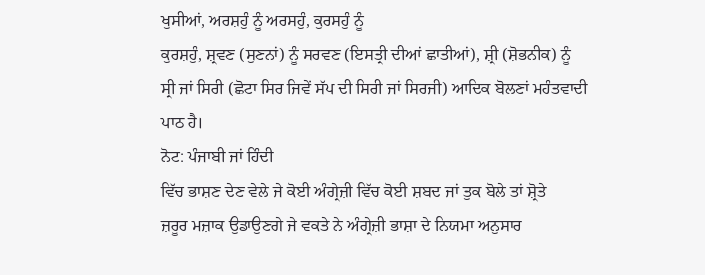ਖੁਸੀਆਂ, ਅਰਸ਼ਹੁੰ ਨੂੰ ਅਰਸਹੁੰ, ਕੁਰਸਹੁੰ ਨੂੰ
ਕੁਰਸ਼ਹੁੰ, ਸ਼੍ਰਵਣ (ਸੁਣਨਾਂ) ਨੂੰ ਸਰਵਣ (ਇਸਤ੍ਰੀ ਦੀਆਂ ਛਾਤੀਆਂ), ਸ਼੍ਰੀ (ਸ਼ੋਭਨੀਕ) ਨੂੰ
ਸ੍ਰੀ ਜਾਂ ਸਿਰੀ (ਛੋਟਾ ਸਿਰ ਜਿਵੇਂ ਸੱਪ ਦੀ ਸਿਰੀ ਜਾਂ ਸਿਰਜੀ) ਆਦਿਕ ਬੋਲਣਾਂ ਮਹੰਤਵਾਦੀ
ਪਾਠ ਹੈ।
ਨੋਟ: ਪੰਜਾਬੀ ਜਾਂ ਹਿੰਦੀ
ਵਿੱਚ ਭਾਸ਼ਣ ਦੇਣ ਵੇਲੇ ਜੇ ਕੋਈ ਅੰਗ੍ਰੇਜ਼ੀ ਵਿੱਚ ਕੋਈ ਸ਼ਬਦ ਜਾਂ ਤੁਕ ਬੋਲੇ ਤਾਂ ਸ਼੍ਰੋਤੇ
ਜ਼ਰੂਰ ਮਜ਼ਾਕ ਉਡਾਉਣਗੇ ਜੇ ਵਕਤੇ ਨੇ ਅੰਗ੍ਰੇਜ਼ੀ ਭਾਸ਼ਾ ਦੇ ਨਿਯਮਾ ਅਨੁਸਾਰ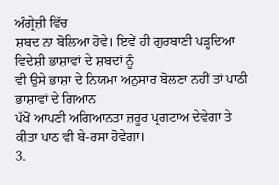ਅੰਗ੍ਰੇਜ਼ੀ ਵਿੱਚ
ਸ਼ਬਦ ਨਾ ਬੋਲਿਆ ਹੋਵੇ। ਇਵੇਂ ਹੀ ਗੁਰਬਾਣੀ ਪੜ੍ਹਦਿਆ ਵਿਦੇਸ਼ੀ ਭਾਸ਼ਾਵਾਂ ਦੇ ਸ਼ਬਦਾਂ ਨੂੰ
ਵੀ ਉਸੇ ਭਾਸ਼ਾ ਦੇ ਨਿਯਮਾ ਅਨੁਸਾਰ ਬੋਲਣਾ ਨਹੀਂ ਤਾਂ ਪਾਠੀ ਭਾਸ਼ਾਵਾਂ ਦੇ ਗਿਆਨ
ਪੱਖੋਂ ਆਪਣੀ ਅਗਿਆਨਤਾ ਜ਼ਰੂਰ ਪ੍ਰਗਟਾਅ ਦੇਵੇਗਾ ਤੇ ਕੀਤਾ ਪਾਠ ਵੀ ਬੇ-ਰਸਾ ਹੋਵੇਗਾ।
3.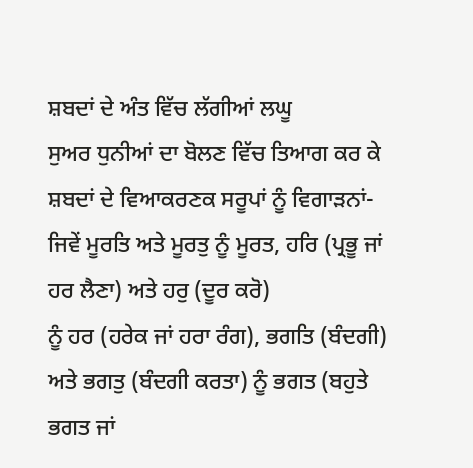ਸ਼ਬਦਾਂ ਦੇ ਅੰਤ ਵਿੱਚ ਲੱਗੀਆਂ ਲਘੂ
ਸੁਅਰ ਧੁਨੀਆਂ ਦਾ ਬੋਲਣ ਵਿੱਚ ਤਿਆਗ ਕਰ ਕੇ ਸ਼ਬਦਾਂ ਦੇ ਵਿਆਕਰਣਕ ਸਰੂਪਾਂ ਨੂੰ ਵਿਗਾੜਨਾਂ-
ਜਿਵੇਂ ਮੂਰਤਿ ਅਤੇ ਮੂਰਤੁ ਨੂੰ ਮੂਰਤ, ਹਰਿ (ਪ੍ਰਭੂ ਜਾਂ ਹਰ ਲੈਣਾ) ਅਤੇ ਹਰੁ (ਦੂਰ ਕਰੋ)
ਨੂੰ ਹਰ (ਹਰੇਕ ਜਾਂ ਹਰਾ ਰੰਗ), ਭਗਤਿ (ਬੰਦਗੀ) ਅਤੇ ਭਗਤੁ (ਬੰਦਗੀ ਕਰਤਾ) ਨੂੰ ਭਗਤ (ਬਹੁਤੇ
ਭਗਤ ਜਾਂ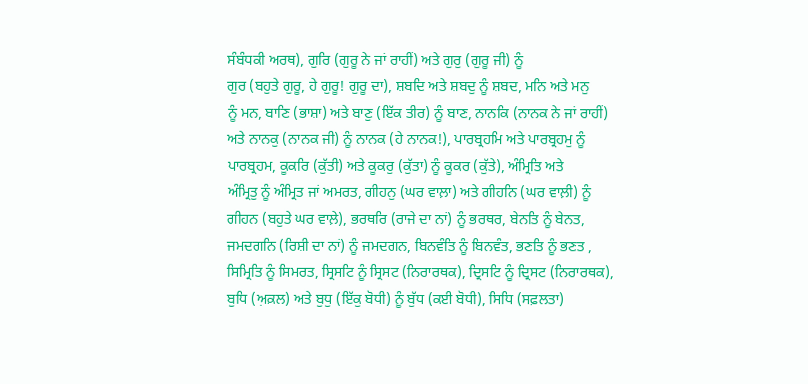ਸੰਬੰਧਕੀ ਅਰਥ), ਗੁਰਿ (ਗੁਰੂ ਨੇ ਜਾਂ ਰਾਹੀਂ) ਅਤੇ ਗੁਰੁ (ਗੁਰੂ ਜੀ) ਨੂੰ
ਗੁਰ (ਬਹੁਤੇ ਗੁਰੂ, ਹੇ ਗੁਰੂ! ਗੁਰੂ ਦਾ), ਸ਼ਬਦਿ ਅਤੇ ਸ਼ਬਦੁ ਨੂੰ ਸ਼ਬਦ, ਮਨਿ ਅਤੇ ਮਨੁ
ਨੂੰ ਮਨ, ਬਾਣਿ (ਭਾਸ਼ਾ) ਅਤੇ ਬਾਣੁ (ਇੱਕ ਤੀਰ) ਨੂੰ ਬਾਣ, ਨਾਨਕਿ (ਨਾਨਕ ਨੇ ਜਾਂ ਰਾਹੀਂ)
ਅਤੇ ਨਾਨਕੁ (ਨਾਨਕ ਜੀ) ਨੂੰ ਨਾਨਕ (ਹੇ ਨਾਨਕ!), ਪਾਰਬ੍ਰਹਮਿ ਅਤੇ ਪਾਰਬ੍ਰਹਮੁ ਨੂੰ
ਪਾਰਬ੍ਰਹਮ, ਕੂਕਰਿ (ਕੁੱਤੀ) ਅਤੇ ਕੂਕਰੁ (ਕੁੱਤਾ) ਨੂੰ ਕੂਕਰ (ਕੁੱਤੇ), ਅੰਮ੍ਰਿਤਿ ਅਤੇ
ਅੰਮ੍ਰਿਤੁ ਨੂੰ ਅੰਮ੍ਰਿਤ ਜਾਂ ਅਮਰਤ, ਗੀਹਨੁ (ਘਰ ਵਾਲ਼ਾ) ਅਤੇ ਗੀਹਨਿ (ਘਰ ਵਾਲ਼ੀ) ਨੂੰ
ਗੀਹਨ (ਬਹੁਤੇ ਘਰ ਵਾਲ਼ੇ), ਭਰਥਰਿ (ਰਾਜੇ ਦਾ ਨਾਂ) ਨੂੰ ਭਰਥਰ, ਬੇਨਤਿ ਨੂੰ ਬੇਨਤ,
ਜਮਦਗਨਿ (ਰਿਸ਼ੀ ਦਾ ਨਾਂ) ਨੂੰ ਜਮਦਗਨ, ਬਿਨਵੰਤਿ ਨੂੰ ਬਿਨਵੰਤ, ਭਣਤਿ ਨੂੰ ਭਣਤ ,
ਸਿਮ੍ਰਿਤਿ ਨੂੰ ਸਿਮਰਤ, ਸ੍ਰਿਸਟਿ ਨੂੰ ਸ੍ਰਿਸਟ (ਨਿਰਾਰਥਕ), ਦ੍ਰਿਸਟਿ ਨੂੰ ਦ੍ਰਿਸਟ (ਨਿਰਾਰਥਕ),
ਬੁਧਿ (ਅ਼ਕ਼ਲ) ਅਤੇ ਬੁਧੁ (ਇੱਕੁ ਬੋਧੀ) ਨੂੰ ਬੁੱਧ (ਕਈ ਬੋਧੀ), ਸਿਧਿ (ਸਫ਼ਲਤਾ)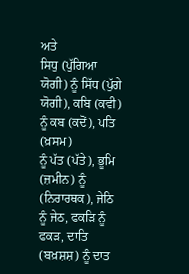ਅਤੇ
ਸਿਧੁ (ਪੁੱਗਿਆ ਯੋਗੀ) ਨੂੰ ਸਿੱਧ (ਪੁੱਗੇ ਯੋਗੀ), ਕਬਿ (ਕਵੀ) ਨੂੰ ਕਬ (ਕਦੋਂ), ਪਤਿ (ਖ਼ਸਮ)
ਨੂੰ ਪੱਤ (ਪੱਤੇ), ਭੂਮਿ (ਜ਼ਮੀਨ) ਨੂੰ (ਨਿਰਾਰਥਕ), ਜੇਠਿ ਨੂੰ ਜੇਠ, ਫਕੜਿ ਨੂੰ
ਫਕੜ, ਦਾਤਿ (ਬਖ਼ਸ਼ਸ਼) ਨੂੰ ਦਾਤ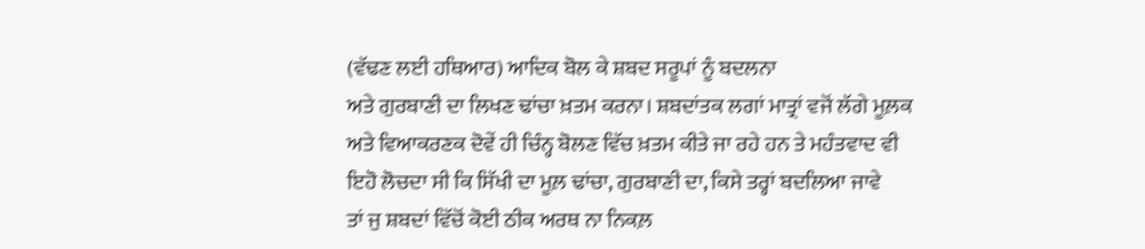(ਵੱਢਣ ਲਈ ਹਥਿਆਰ) ਆਦਿਕ ਬੋਲ ਕੇ ਸ਼ਬਦ ਸਰੂਪਾਂ ਨੂੰ ਬਦਲਨਾ
ਅਤੇ ਗੁਰਬਾਣੀ ਦਾ ਲਿਖਣ ਢਾਂਚਾ ਖ਼ਤਮ ਕਰਨਾ। ਸ਼ਬਦਾਂਤਕ ਲਗਾਂ ਮਾਤ੍ਰਾਂ ਵਜੋਂ ਲੱਗੇ ਮੂਲ਼ਕ
ਅਤੇ ਵਿਆਕਰਣਕ ਦੋਵੇਂ ਹੀ ਚਿੰਨ੍ਹ ਬੋਲਣ ਵਿੱਚ ਖ਼ਤਮ ਕੀਤੇ ਜਾ ਰਹੇ ਹਨ ਤੇ ਮਹੰਤਵਾਦ ਵੀ
ਇਹੋ ਲੋਚਦਾ ਸੀ ਕਿ ਸਿੱਖੀ ਦਾ ਮੂਲ਼ ਢਾਂਚਾ, ਗੁਰਬਾਣੀ ਦਾ, ਕਿਸੇ ਤਰ੍ਹਾਂ ਬਦਲਿਆ ਜਾਵੇ
ਤਾਂ ਜੁ ਸ਼ਬਦਾਂ ਵਿੱਚੋਂ ਕੋਈ ਠੀਕ ਅਰਥ ਨਾ ਨਿਕਲ਼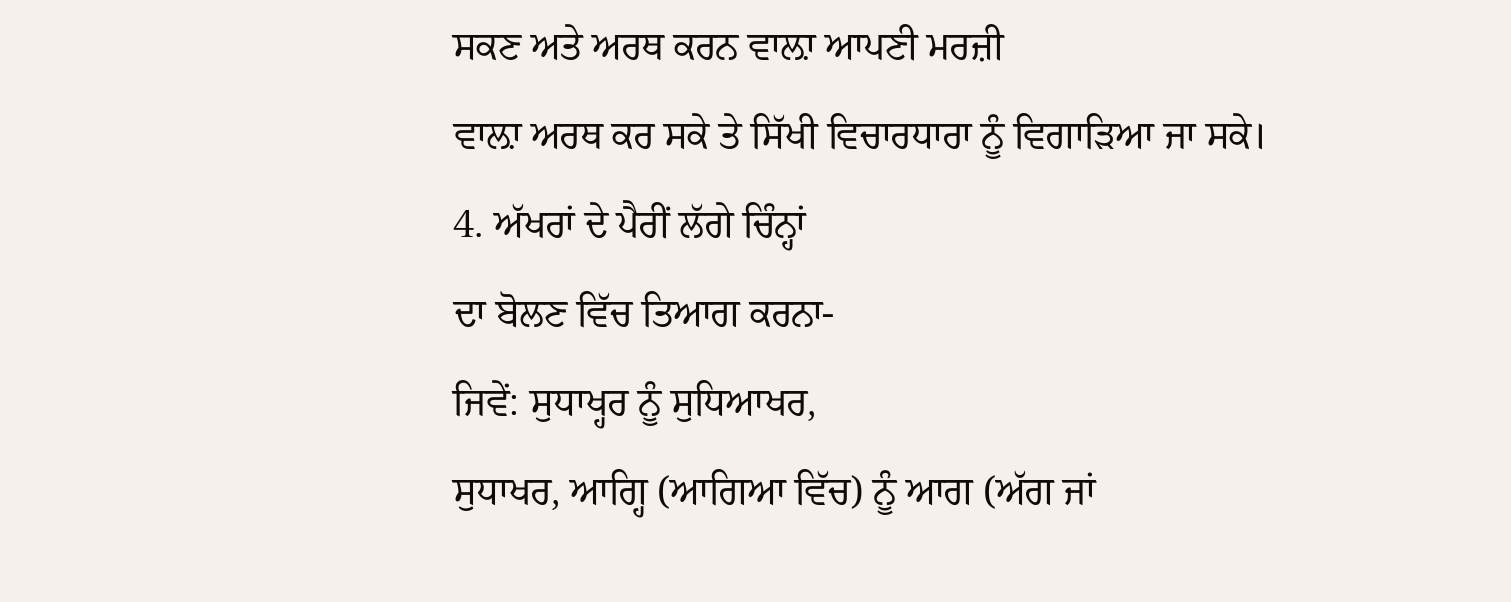ਸਕਣ ਅਤੇ ਅਰਥ ਕਰਨ ਵਾਲ਼ਾ ਆਪਣੀ ਮਰਜ਼ੀ
ਵਾਲ਼ਾ ਅਰਥ ਕਰ ਸਕੇ ਤੇ ਸਿੱਖੀ ਵਿਚਾਰਧਾਰਾ ਨੂੰ ਵਿਗਾੜਿਆ ਜਾ ਸਕੇ।
4. ਅੱਖਰਾਂ ਦੇ ਪੈਰੀਂ ਲੱਗੇ ਚਿੰਨ੍ਹਾਂ
ਦਾ ਬੋਲਣ ਵਿੱਚ ਤਿਆਗ ਕਰਨਾ-
ਜਿਵੇਂ: ਸੁਧਾਖ੍ਹਰ ਨੂੰ ਸੁਧਿਆਖਰ,
ਸੁਧਾਖਰ, ਆਗ੍ਹਿ (ਆਗਿਆ ਵਿੱਚ) ਨੂੰ ਆਗ (ਅੱਗ ਜਾਂ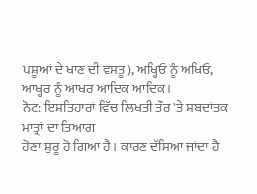ਪਸ਼ੂਆਂ ਦੇ ਖਾਣ ਦੀ ਵਸਤੂ), ਅਖ੍ਹਿਓ ਨੂੰ ਅਖਿਓ,
ਆਖ੍ਹਰ ਨੂੰ ਆਖਰ ਆਦਿਕ ਆਦਿਕ।
ਨੋਟ: ਇਸ਼ਤਿਹਾਰਾਂ ਵਿੱਚ ਲਿਖਤੀ ਤੌਰ 'ਤੇ ਸ਼ਬਦਾਂਤਕ ਮਾਤ੍ਰਾਂ ਦਾ ਤਿਆਗ
ਹੋਣਾ ਸ਼ੁਰੂ ਹੋ ਗਿਆ ਹੈ। ਕਾਰਣ ਦੱਸਿਆ ਜਾਂਦਾ ਹੈ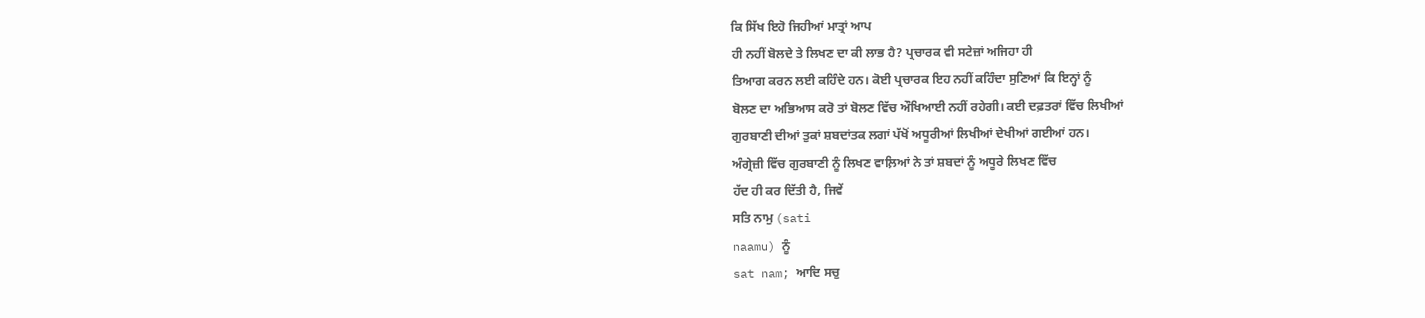ਕਿ ਸਿੱਖ ਇਹੋ ਜਿਹੀਆਂ ਮਾਤ੍ਰਾਂ ਆਪ
ਹੀ ਨਹੀਂ ਬੋਲਦੇ ਤੇ ਲਿਖਣ ਦਾ ਕੀ ਲਾਭ ਹੈ? ਪ੍ਰਚਾਰਕ ਵੀ ਸਟੇਜ਼ਾਂ ਅਜਿਹਾ ਹੀ
ਤਿਆਗ ਕਰਨ ਲਈ ਕਹਿੰਦੇ ਹਨ। ਕੋਈ ਪ੍ਰਚਾਰਕ ਇਹ ਨਹੀਂ ਕਹਿੰਦਾ ਸੁਣਿਆਂ ਕਿ ਇਨ੍ਹਾਂ ਨੂੰ
ਬੋਲਣ ਦਾ ਅਭਿਆਸ ਕਰੋ ਤਾਂ ਬੋਲਣ ਵਿੱਚ ਔਖਿਆਈ ਨਹੀਂ ਰਹੇਗੀ। ਕਈ ਦਫ਼ਤਰਾਂ ਵਿੱਚ ਲਿਖੀਆਂ
ਗੁਰਬਾਣੀ ਦੀਆਂ ਤੁਕਾਂ ਸ਼ਬਦਾਂਤਕ ਲਗਾਂ ਪੱਖੋਂ ਅਧੂਰੀਆਂ ਲਿਖੀਆਂ ਦੇਖੀਆਂ ਗਈਆਂ ਹਨ।
ਅੰਗ੍ਰੇਜ਼ੀ ਵਿੱਚ ਗੁਰਬਾਣੀ ਨੂੰ ਲਿਖਣ ਵਾਲ਼ਿਆਂ ਨੇ ਤਾਂ ਸ਼ਬਦਾਂ ਨੂੰ ਅਧੂਰੇ ਲਿਖਣ ਵਿੱਚ
ਹੱਦ ਹੀ ਕਰ ਦਿੱਤੀ ਹੈ, ਜਿਵੇਂ
ਸਤਿ ਨਾਮੁ (sati
naamu) ਨੂੰ
sat nam; ਆਦਿ ਸਚੁ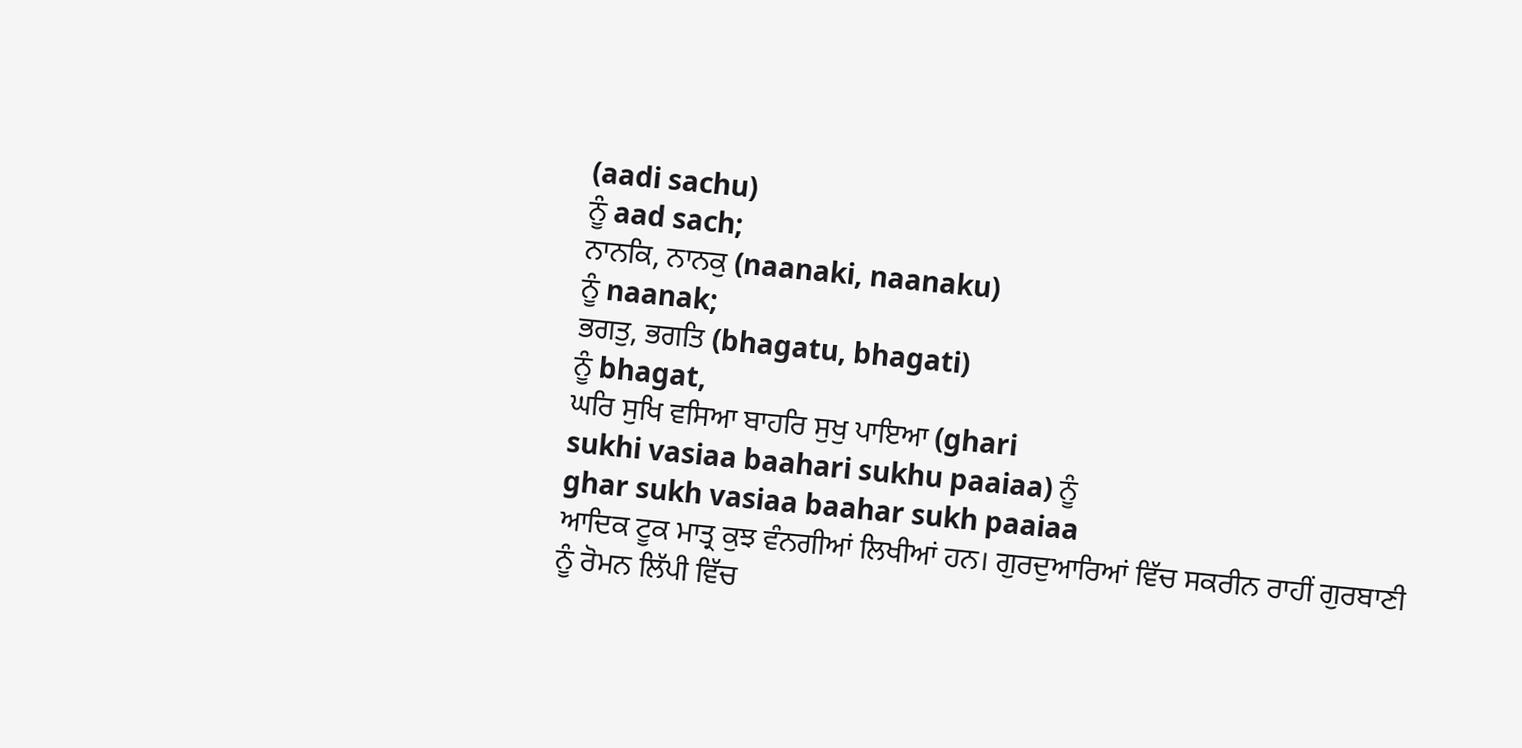(aadi sachu)
ਨੂੰ aad sach;
ਨਾਨਕਿ, ਨਾਨਕੁ (naanaki, naanaku)
ਨੂੰ naanak;
ਭਗਤੁ, ਭਗਤਿ (bhagatu, bhagati)
ਨੂੰ bhagat,
ਘਰਿ ਸੁਖਿ ਵਸਿਆ ਬਾਹਰਿ ਸੁਖੁ ਪਾਇਆ (ghari
sukhi vasiaa baahari sukhu paaiaa) ਨੂੰ
ghar sukh vasiaa baahar sukh paaiaa
ਆਦਿਕ ਟੂਕ ਮਾਤ੍ਰ ਕੁਝ ਵੰਨਗੀਆਂ ਲਿਖੀਆਂ ਹਨ। ਗੁਰਦੁਆਰਿਆਂ ਵਿੱਚ ਸਕਰੀਨ ਰਾਹੀਂ ਗੁਰਬਾਣੀ
ਨੂੰ ਰੋਮਨ ਲਿੱਪੀ ਵਿੱਚ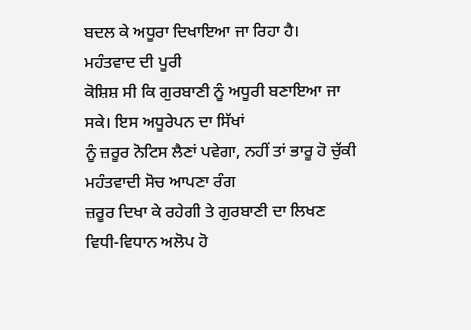ਬਦਲ ਕੇ ਅਧੂਰਾ ਦਿਖਾਇਆ ਜਾ ਰਿਹਾ ਹੈ।
ਮਹੰਤਵਾਦ ਦੀ ਪੂਰੀ
ਕੋਸ਼ਿਸ਼ ਸੀ ਕਿ ਗੁਰਬਾਣੀ ਨੂੰ ਅਧੂਰੀ ਬਣਾਇਆ ਜਾ ਸਕੇ। ਇਸ ਅਧੂਰੇਪਨ ਦਾ ਸਿੱਖਾਂ
ਨੂੰ ਜ਼ਰੂਰ ਨੋਟਿਸ ਲੈਣਾਂ ਪਵੇਗਾ, ਨਹੀਂ ਤਾਂ ਭਾਰੂ ਹੋ ਚੁੱਕੀ ਮਹੰਤਵਾਦੀ ਸੋਚ ਆਪਣਾ ਰੰਗ
ਜ਼ਰੂਰ ਦਿਖਾ ਕੇ ਰਹੇਗੀ ਤੇ ਗੁਰਬਾਣੀ ਦਾ ਲਿਖਣ ਵਿਧੀ-ਵਿਧਾਨ ਅਲੋਪ ਹੋ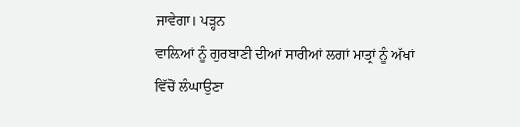ਜਾਵੇਗਾ। ਪੜ੍ਹਨ
ਵਾਲ਼ਿਆਂ ਨੂੰ ਗੁਰਬਾਣੀ ਦੀਆਂ ਸਾਰੀਆਂ ਲਗਾਂ ਮਾਤ੍ਰਾਂ ਨੂੰ ਅੱਖਾਂ ਵਿੱਚੋਂ ਲੰਘਾਉਣਾ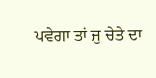ਪਵੇਗਾ ਤਾਂ ਜੁ ਚੇਤੇ ਦਾ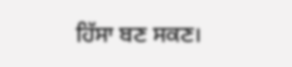ਹਿੱਸਾ ਬਣ ਸਕਣ।